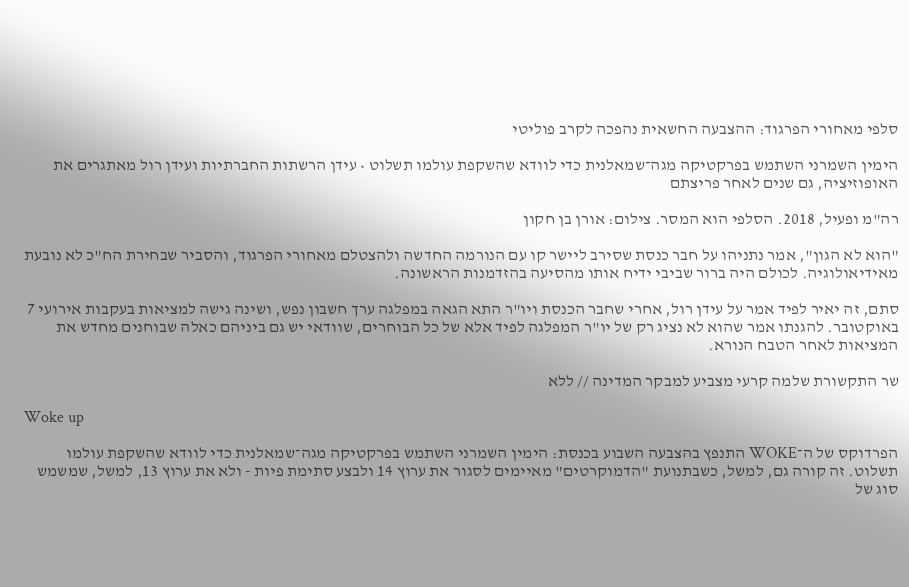סלפי מאחורי הפרגוד: ההצבעה החשאית נהפכה לקרב פוליטי

הימין השמרני השתמש בפרקטיקה מגה־שמאלנית כדי לוודא שהשקפת עולמו תשלוט • עידן הרשתות החברתיות ועידן רול מאתגרים את האופוזיציה, גם שנים לאחר פריצתם

רה"מ ופעיל, 2018. הסלפי הוא המסר. צילום: אורן בן חקון

"הוא לא הגון", אמר נתניהו על חבר כנסת שסירב ליישר קו עם הנורמה החדשה ולהצטלם מאחורי הפרגוד, והסביר שבחירת הח"כ לא נובעת מאידיאולוגיה. לכולם היה ברור שביבי ידיח אותו מהסיעה בהזדמנות הראשונה.

סתם, זה יאיר לפיד אמר על עידן רול, אחרי שחבר הכנסת ויו"ר התא הגאה במפלגה ערך חשבון נפש, ושינה גישה למציאות בעקבות אירועי 7 באוקטובר. להגנתו אמר שהוא לא נציג רק של יו"ר המפלגה לפיד אלא של כל הבוחרים, שוודאי יש גם ביניהם כאלה שבוחנים מחדש את המציאות לאחר הטבח הנורא.

שר התקשורת שלמה קרעי מצביע למבקר המדינה // ללא

Woke up

הפרדוקס של ה־WOKE התנפץ בהצבעה השבוע בכנסת: הימין השמרני השתמש בפרקטיקה מגה־שמאלנית כדי לוודא שהשקפת עולמו תשלוט. זה קורה גם, למשל, כשבתנועת "הדמוקרטים" מאיימים לסגור את ערוץ 14 ולבצע סתימת פיות - ולא את ערוץ 13, למשל, שמשמש סוג של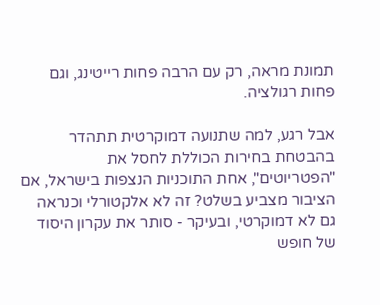תמונת מראה, רק עם הרבה פחות רייטינג, וגם פחות רגולציה.

אבל רגע, למה שתנועה דמוקרטית תתהדר בהבטחת בחירות הכוללת לחסל את "הפטריוטים", אחת התוכניות הנצפות בישראל, אם הציבור מצביע בשלט? זה לא אלקטורלי וכנראה גם לא דמוקרטי, ובעיקר - סותר את עקרון היסוד של חופש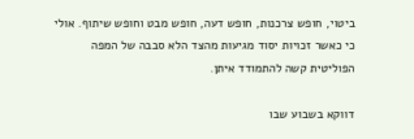ביטוי, חופש צרכנות, חופש דעה, חופש מבט וחופש שיתוף. אולי כי כאשר זכויות יסוד מגיעות מהצד הלא סבבה של המפה הפוליטית קשה להתמודד איתן.

דווקא בשבוע שבו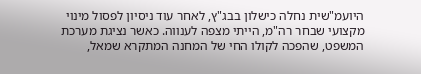היועמ"שית נחלה כישלון בבג"ץ, לאחר עוד ניסיון לפסול מינוי מקצועי שבחר רה"מ, הייתי מצפה לענווה. כאשר נציגת מערכת המשפט, שהפכה לקולו החי של המחנה המתקרא שמאל,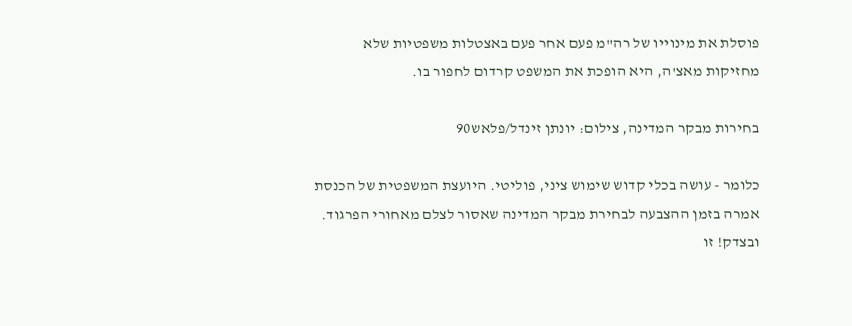פוסלת את מינוייו של רה"מ פעם אחר פעם באצטלות משפטיות שלא מחזיקות מאצ'ה, היא הופכת את המשפט קרדום לחפור בו.

בחירות מבקר המדינה, צילום: יונתן זינדל/פלאש90

כלומר - עושה בכלי קדוש שימוש ציני, פוליטי. היועצת המשפטית של הכנסת אמרה בזמן ההצבעה לבחירת מבקר המדינה שאסור לצלם מאחורי הפרגוד. ובצדק! זו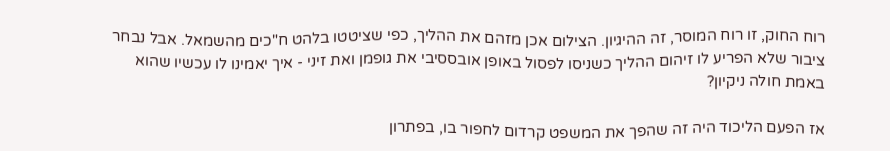רוח החוק, זו רוח המוסר, זה ההיגיון. הצילום אכן מזהם את ההליך, כפי שציטטו בלהט ח"כים מהשמאל. אבל נבחר ציבור שלא הפריע לו זיהום ההליך כשניסו לפסול באופן אובססיבי את גופמן ואת זיני - איך יאמינו לו עכשיו שהוא באמת חולה ניקיון?

אז הפעם הליכוד היה זה שהפך את המשפט קרדום לחפור בו, בפתרון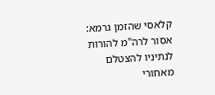קלאסי שהזמן גרמא: אסור לרה"מ להורות לנתיניו להצטלם מאחורי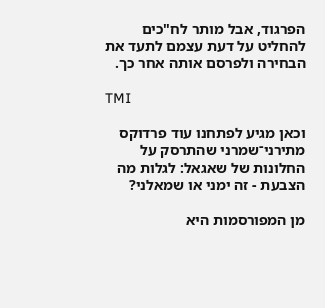הפרגוד, אבל מותר לח"כים להחליט על דעת עצמם לתעד את הבחירה ולפרסם אותה אחר כך.

TMI

וכאן מגיע לפתחנו עוד פרדוקס מתירני־שמרני שהתרסק על החלונות של שאגאל: לגלות מה הצבעת - זה ימני או שמאלני?

מן המפורסמות היא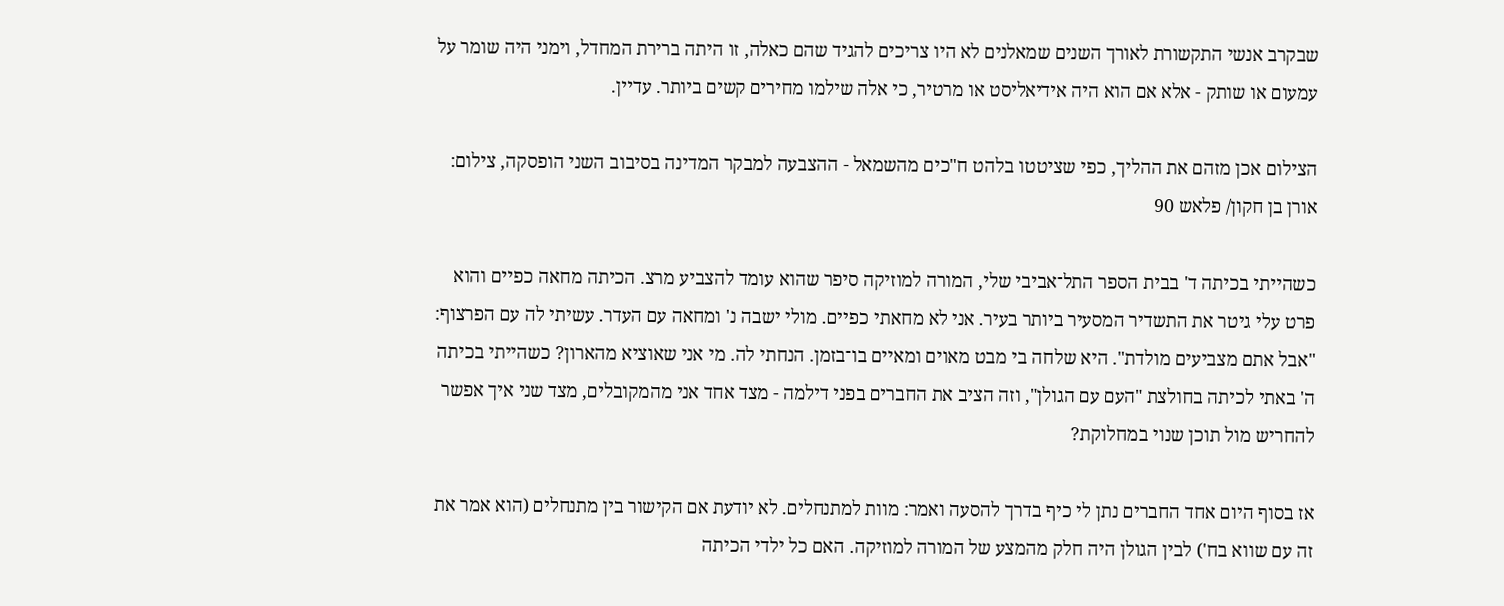שבקרב אנשי התקשורת לאורך השנים שמאלנים לא היו צריכים להגיד שהם כאלה, זו היתה ברירת המחדל, וימני היה שומר על עמעום או שותק - אלא אם הוא היה אידיאליסט או מרטיר, כי אלה שילמו מחירים קשים ביותר. עדיין.

הצילום אכן מזהם את ההליך, כפי שציטטו בלהט ח"כים מהשמאל - ההצבעה למבקר המדינה בסיבוב השני הופסקה, צילום: אורן בן חקון/ פלאש 90

כשהייתי בכיתה ד' בבית הספר התל־אביבי שלי, המורה למוזיקה סיפר שהוא עומד להצביע מרצ. הכיתה מחאה כפיים והוא פרט עלי גיטר את התשדיר המסעיר ביותר בעיר. אני לא מחאתי כפיים. מולי ישבה נ' ומחאה עם העדר. עשיתי לה עם הפרצוף: "אבל אתם מצביעים מולדת". היא שלחה בי מבט מאוים ומאיים בו־בזמן. הנחתי לה. מי אני שאוציא מהארון? כשהייתי בכיתה ה' באתי לכיתה בחולצת "העם עם הגולן", וזה הציב את החברים בפני דילמה - מצד אחד אני מהמקובלים, מצד שני איך אפשר להחריש מול תוכן שנוי במחלוקת?

אז בסוף היום אחד החברים נתן לי כיף בדרך להסעה ואמר: מוות למתנחלים. לא יודעת אם הקישור בין מתנחלים (הוא אמר את זה עם שווא בח') לבין הגולן היה חלק מהמצע של המורה למוזיקה. האם כל ילדי הכיתה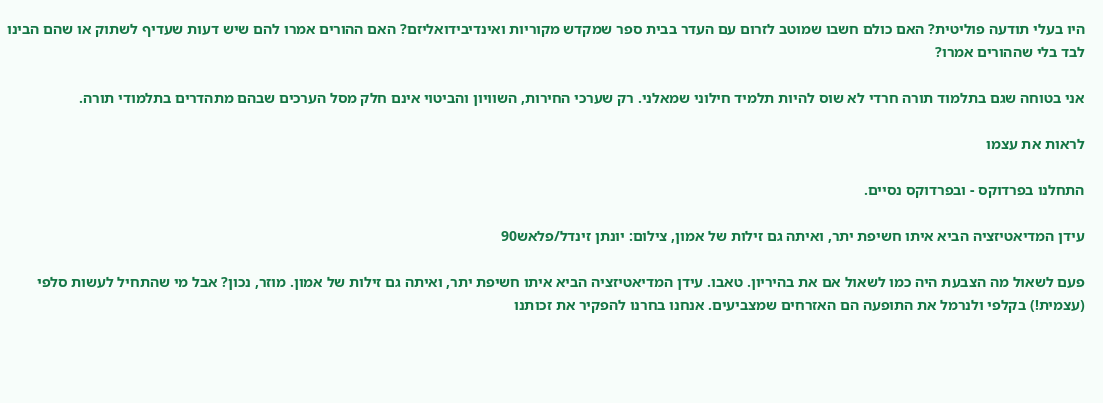היו בעלי תודעה פוליטית? האם כולם חשבו שמוטב לזרום עם העדר בבית ספר שמקדש מקוריות ואינדיבידואליזם? האם ההורים אמרו להם שיש דעות שעדיף לשתוק או שהם הבינו לבד בלי שההורים אמרו?

אני בטוחה שגם בתלמוד תורה חרדי לא שוס להיות תלמיד חילוני שמאלני. רק שערכי החירות, השוויון והביטוי אינם חלק מסל הערכים שבהם מתהדרים בתלמודי תורה.

לראות את עצמו

התחלנו בפרדוקס - ובפרדוקס נסיים.

עידן המדיאטיזציה הביא איתו חשיפת יתר, ואיתה גם זילות של אמון, צילום: יונתן זינדל/פלאש90

פעם לשאול מה הצבעת היה כמו לשאול אם את בהיריון. טאבו. עידן המדיאטיזציה הביא איתו חשיפת יתר, ואיתה גם זילות של אמון. מוזר, נכון? אבל מי שהתחיל לעשות סלפי (עצמית!) בקלפי ולנרמל את התופעה הם האזרחים שמצביעים. אנחנו בחרנו להפקיר את זכותנו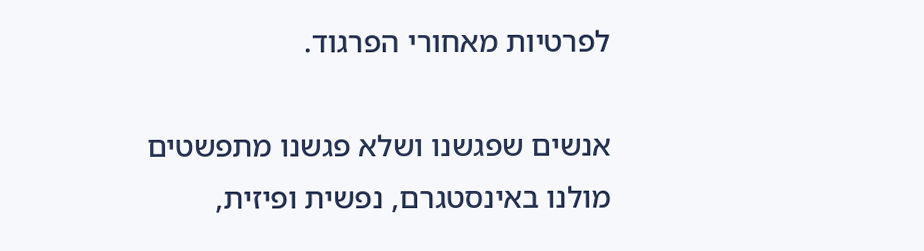לפרטיות מאחורי הפרגוד.

אנשים שפגשנו ושלא פגשנו מתפשטים מולנו באינסטגרם, נפשית ופיזית,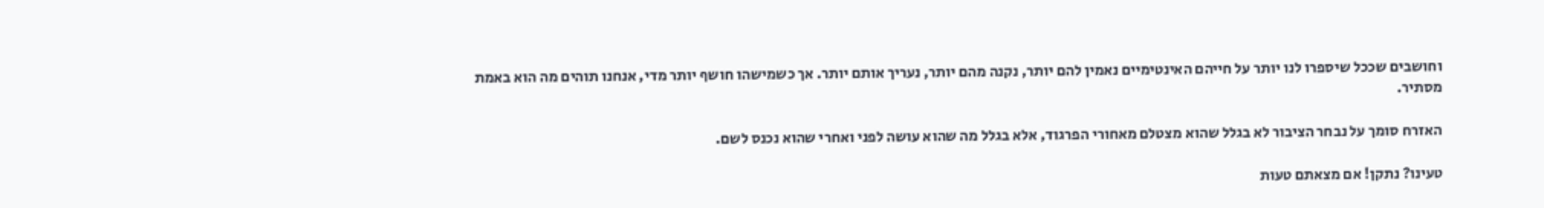וחושבים שככל שיספרו לנו יותר על חייהם האינטימיים נאמין להם יותר, נקנה מהם יותר, נעריך אותם יותר. אך כשמישהו חושף יותר מדי, אנחנו תוהים מה הוא באמת מסתיר.

האזרח סומך על נבחר הציבור לא בגלל שהוא מצטלם מאחורי הפרגוד, אלא בגלל מה שהוא עושה לפני ואחרי שהוא נכנס לשם.

טעינו? נתקן! אם מצאתם טעות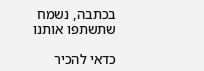בכתבה, נשמח שתשתפו אותנו

כדאי להכיר